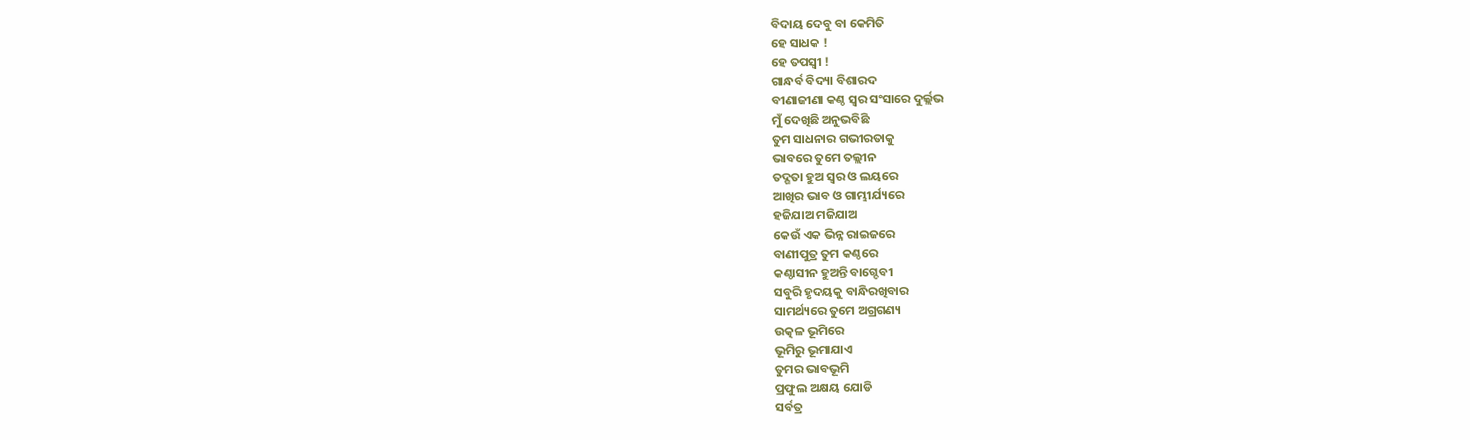ବିଦାୟ ଦେବୁ ବା କେମିତି
ହେ ସାଧକ !
ହେ ତପସ୍ୱୀ !
ଗାନ୍ଧର୍ବ ବିଦ୍ୟା ବିଶାରଦ
ବୀଣାଜୀଣା କଣ୍ଠ ସ୍ବର ସଂସାରେ ଦୁର୍ଲ୍ଲଭ
ମୁଁ ଦେଖିଛି ଅନୁଭବିଛି
ତୁମ ସାଧନାର ଗଭୀରତାକୁ
ଭାବରେ ତୁମେ ତଲ୍ଲୀନ
ତଦ୍ଗତା ହୁଅ ସ୍ବର ଓ ଲୟରେ
ଆଖିର ଭାବ ଓ ଗାମ୍ଭୀର୍ଯ୍ୟରେ
ହଜିଯାଅ ମଜିଯାଅ
କେଉଁ ଏକ ଭିନ୍ନ ରାଇଜରେ
ବାଣୀପୁତ୍ର ତୁମ କଣ୍ଠରେ
କଣ୍ଠାସୀନ ହୁଅନ୍ତି ବାଗ୍ଦେବୀ
ସବୁରି ହୃଦୟକୁ ବାନ୍ଧିରଖିବାର
ସାମର୍ଥ୍ୟରେ ତୁମେ ଅଗ୍ରଗଣ୍ୟ
ଉତ୍କଳ ଭୂମିରେ
ଭୂମିରୁ ଭୂମାଯାଏ
ତୁମର ଭାବଭୂମି
ପ୍ରଫୁଲ ଅକ୍ଷୟ ଯୋଡି
ସର୍ବତ୍ର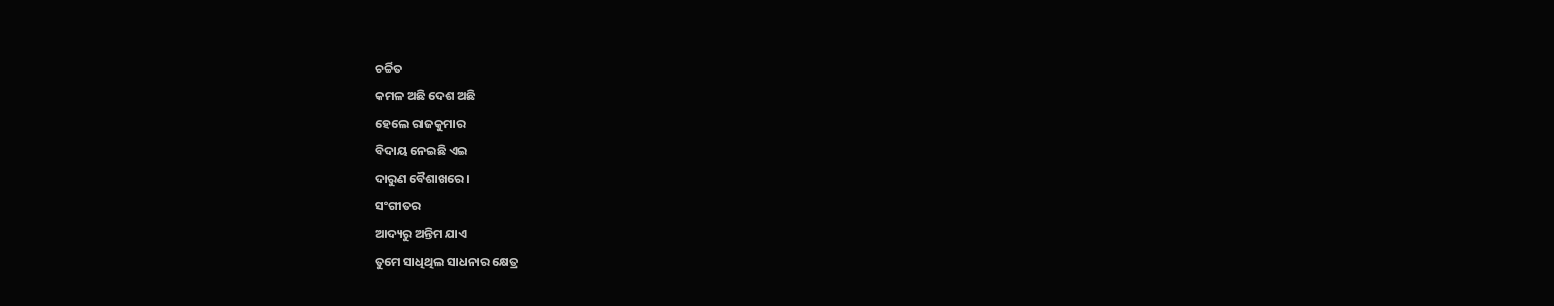ଚର୍ଚ୍ଚିତ
କମଳ ଅଛି ଦେଶ ଅଛି
ହେଲେ ରାଜକୁମାର
ବିଦାୟ ନେଇଛି ଏଇ
ଦାରୁଣ ବୈଶାଖରେ ।
ସଂଗୀତର
ଆଦ୍ୟରୁ ଅନ୍ତିମ ଯାଏ
ତୁମେ ସାଧିଥିଲ ସାଧନାର କ୍ଷେତ୍ର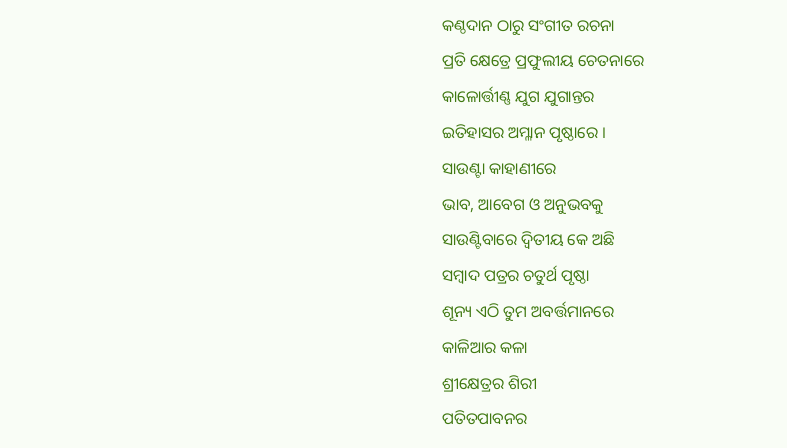କଣ୍ଠଦାନ ଠାରୁ ସଂଗୀତ ରଚନା
ପ୍ରତି କ୍ଷେତ୍ରେ ପ୍ରଫୁଲୀୟ ଚେତନାରେ
କାଳୋର୍ତ୍ତୀଣ୍ଣ ଯୁଗ ଯୁଗାନ୍ତର
ଇତିହାସର ଅମ୍ଳାନ ପୃଷ୍ଠାରେ ।
ସାଉଣ୍ଟା କାହାଣୀରେ
ଭାବ, ଆବେଗ ଓ ଅନୁଭବକୁ
ସାଉଣ୍ଟିବାରେ ଦ୍ବିତୀୟ କେ ଅଛି
ସମ୍ବାଦ ପତ୍ରର ଚତୁର୍ଥ ପୃଷ୍ଠା
ଶୂନ୍ୟ ଏଠି ତୁମ ଅବର୍ତ୍ତମାନରେ
କାଳିଆର କଳା
ଶ୍ରୀକ୍ଷେତ୍ରର ଶିରୀ
ପତିତପାବନର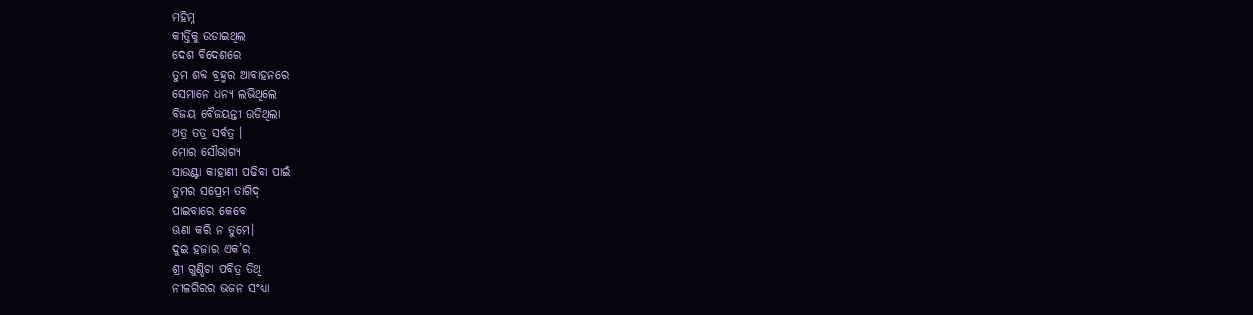ମହିମ୍ନ
କୀର୍ତ୍ତିକୁ ଉଡାଇଥିଲ
ଦେଶ ବିଦେଶରେ
ତୁମ ଶବ୍ଦ ବ୍ରହ୍ମର ଆବାହନରେ
ସେମାନେ ଧନ୍ୟ ଲଭିଥିଲେ
ବିଜୟ ବୈଜୟନ୍ତୀ ଉଡିଥିଲା
ଅତ୍ର ତତ୍ର ସର୍ବତ୍ର ।
ମୋର ସୌଭାଗ୍ୟ
ସାଉଣ୍ଟା କାହାଣୀ ପଢିବା ପାଇଁ
ତୁମର ସପ୍ରେମ ତାଗିଦ୍
ପାଇବାରେ କେବେ
ଊଣା କରି ନ ତୁମେ।
ଦୁଇ ହଜାର ଏକ’ର
ଶ୍ରୀ ଗୁଣ୍ଡିଚା ପବିତ୍ର ତିଥି
ନୀଳଗିରର ଭଜନ ସଂଧ୍ୟା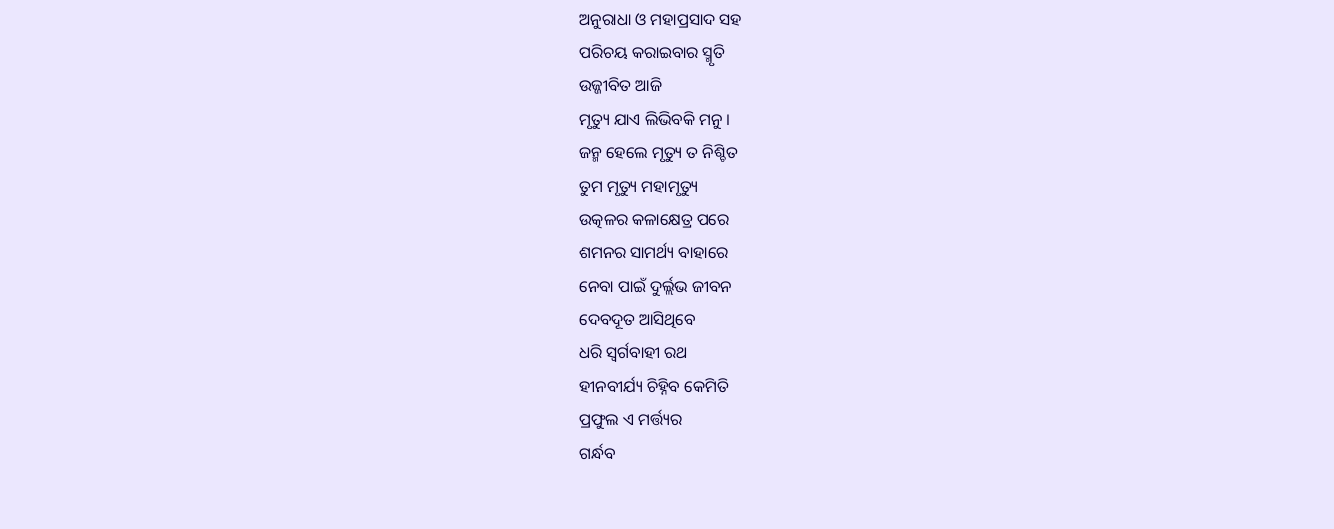ଅନୁରାଧା ଓ ମହାପ୍ରସାଦ ସହ
ପରିଚୟ କରାଇବାର ସ୍ମୃତି
ଉଜ୍ଜୀବିତ ଆଜି
ମୃତ୍ୟୁ ଯାଏ ଲିଭିବକି ମନୁ ।
ଜନ୍ମ ହେଲେ ମୃତ୍ୟୁ ତ ନିଶ୍ଚିତ
ତୁମ ମୃତ୍ୟୁ ମହାମୃତ୍ୟୁ
ଉତ୍କଳର କଳାକ୍ଷେତ୍ର ପରେ
ଶମନର ସାମର୍ଥ୍ୟ ବାହାରେ
ନେବା ପାଇଁ ଦୁର୍ଲ୍ଲଭ ଜୀବନ
ଦେବଦୂତ ଆସିଥିବେ
ଧରି ସ୍ବର୍ଗବାହୀ ରଥ
ହୀନବୀର୍ଯ୍ୟ ଚିହ୍ନିବ କେମିତି
ପ୍ରଫୁଲ ଏ ମର୍ତ୍ତ୍ୟର
ଗର୍ନ୍ଧବ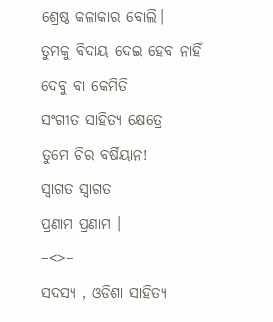ଶ୍ରେଷ୍ଠ କଳାକାର ବୋଲି।
ତୁମକୁ ବିଦାୟ ଦେଇ ହେବ ନାହିଁ
ଦେବୁ ବା କେମିତି
ସଂଗୀତ ସାହିତ୍ୟ କ୍ଷେତ୍ରେ
ତୁମେ ଚିର ବର୍ଷିୟାନ!
ସ୍ବାଗତ ସ୍ବାଗତ
ପ୍ରଣାମ ପ୍ରଣାମ ।
–<>–
ସଦସ୍ୟ , ଓଡିଶା ସାହିତ୍ୟ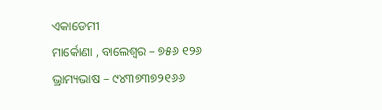ଏକାଡେମୀ
ମାର୍କୋଣା , ବାଲେଶ୍ବର – ୭୫୬ ୧୨୬
ଭ୍ରାମ୍ୟଭାଷ – ୯୪୩୭୩୭୨୧୬୬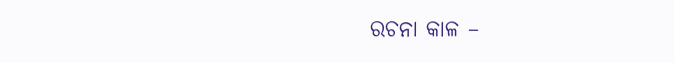ରଚନା କାଳ –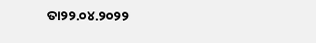ତା୨୨.୦୪.୨୦୨୨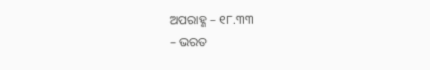ଅପରାହ୍ଣ – ୧୮.୩୩
– ଭରତ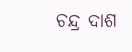ଚନ୍ଦ୍ର ଦାଶ